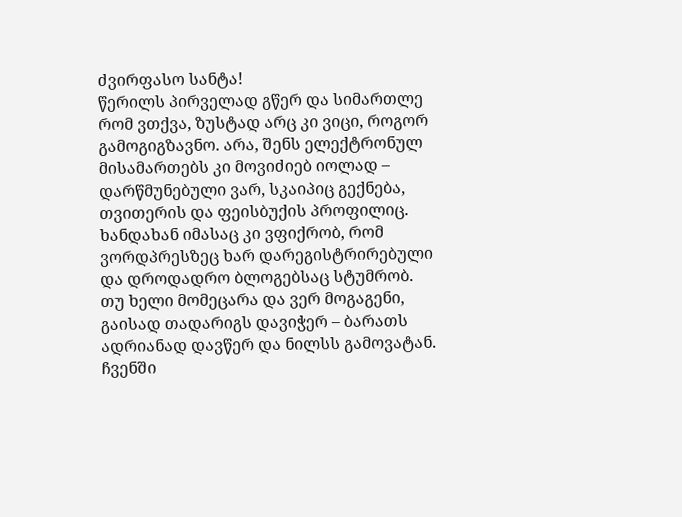ძვირფასო სანტა!
წერილს პირველად გწერ და სიმართლე რომ ვთქვა, ზუსტად არც კი ვიცი, როგორ გამოგიგზავნო. არა, შენს ელექტრონულ მისამართებს კი მოვიძიებ იოლად – დარწმუნებული ვარ, სკაიპიც გექნება, თვითერის და ფეისბუქის პროფილიც. ხანდახან იმასაც კი ვფიქრობ, რომ ვორდპრესზეც ხარ დარეგისტრირებული და დროდადრო ბლოგებსაც სტუმრობ.
თუ ხელი მომეცარა და ვერ მოგაგენი, გაისად თადარიგს დავიჭერ – ბარათს ადრიანად დავწერ და ნილსს გამოვატან. ჩვენში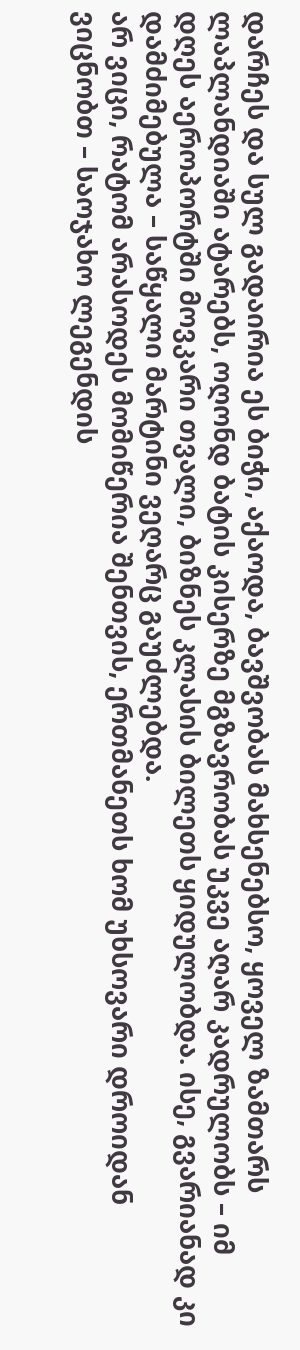დარჩეს და სულ გადაირია ეს ბიჭი, აქაოდა, ბავშვობას მახსენებსო, ყოველ ზამთარს ლაპლანდიაში ატარებს, ოღონდ ბატის კისერზე მგზავრობას უკვე აღარ კადრულობს – იმ დღეს აეროპორტში მოვკარი თვალი, ბიზნეს კლასის ბილეთს ყიდულობდა. ისე, გვარიანად კი დამძიმებულა – საწყალი მარტინი ვეღარც გაუძლებდა.
არ ვიცი, რატომ არასოდეს მომიწერია შენთვის, ერთმანეთს ხომ უხსოვარი დროიდან ვიცნობთ – საოჯახო ლეგენდის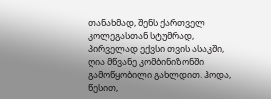თანახმად, შენს ქართველ კოლეგასთან სტუმრად, პირველად ექვსი თვის ასაკში, ღია მწვანე კომბინიზონში გამოწყობილი გახლდით. ჰოდა, წესით,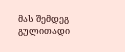მას შემდეგ გულითადი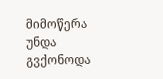მიმოწერა უნდა გვქონოდა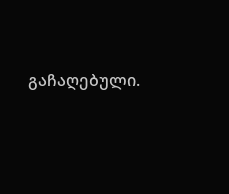გაჩაღებული.